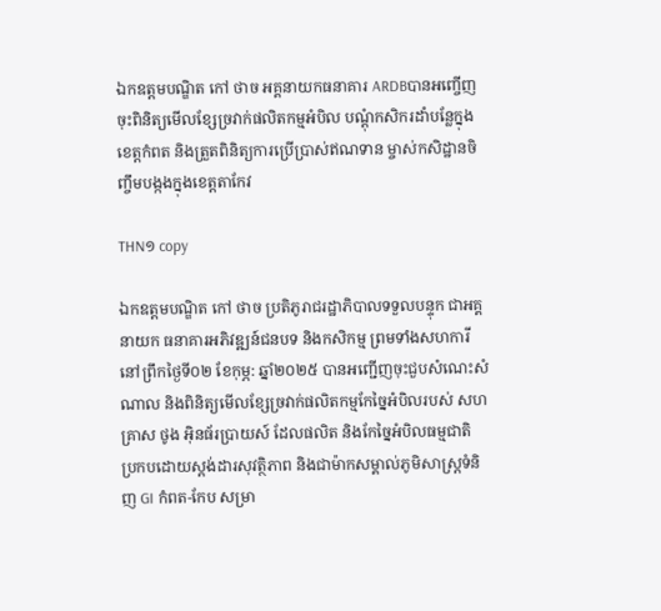ឯកឧត្តមបណ្ឌិត កៅ ថាច អគ្គនាយកធនាគារ ARDBបានអញ្ចើញចុះពិនិត្យមើលខ្សែច្រវាក់ផលិតកម្មអំបិល បណ្តុំកសិករដាំបន្លែក្នុងខេត្តកំពត និងត្រួតពិនិត្យការប្រើប្រាស់ឥណទាន ម្ចាស់កសិដ្ឋានចិញ្ចឹមបង្កងក្នុងខេត្តតាកែវ

THN១ copy

ឯកឧត្តមបណ្ឌិត កៅ ថាច ប្រតិភូរាជរដ្ឋាភិបាលទទួលបន្ទុក ជាអគ្គនាយក ធនាគារអភិវឌ្ឍន៍ជនបទ និងកសិកម្ម ព្រមទាំងសហការី  នៅព្រឹកថ្ងៃទី០២ ខែកុម្ភ: ឆ្នាំ២០២៥ បានអញ្ជើញចុះជួបសំណេះសំណាល និងពិនិត្យមើលខ្សែច្រវាក់ផលិតកម្មកែច្នៃអំបិលរបស់ សហគ្រាស ថូង អ៊ិនធ័រប្រាយស៍ ដែលផលិត និងកែច្នៃអំបិលធម្មជាតិ ប្រកបដោយស្តង់ដារសុវត្ថិភាព និងជាម៉ាកសម្គាល់ភូមិសាស្ត្រទំនិញ GI កំពត-កែប សម្រា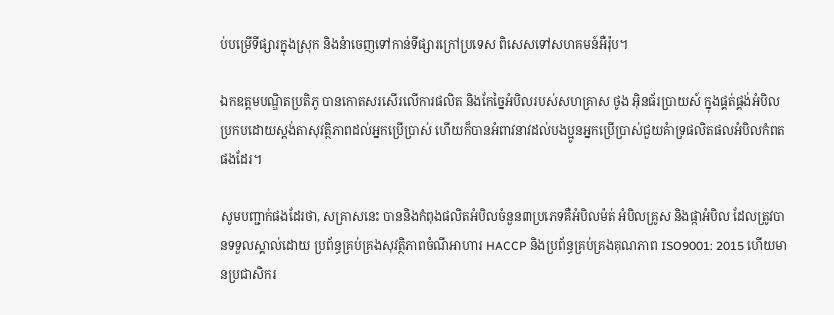ប់បម្រើទីផ្សារក្នុងស្រុក និងនំាចេញទៅកាន់ទីផ្សារក្រៅប្រទេស ពិសេសទៅសហគមន៍អឺរ៉ុប។

ឯកឧត្តមបណ្ឌិតប្រតិភូ បានកោតសរសើរលើការផលិត និងកែច្នៃអំបិលរបស់សហគ្រាស ថូង អ៊ិនធ័រប្រាយស៍ ក្នុងផ្គត់ផ្គង់អំបិលប្រកបដោយស្តង់តាសុវត្ថិភាពដល់អ្នកប្រើប្រាស់ ហើយក៏បានអំពាវនាវដល់បងប្អូនអ្នកប្រើប្រាស់ជួយគំាទ្រផលិតផលអំបិលកំពតផងដែរ។

សូមបញ្ជាក់ផងដែរថា, សគ្រាសនេះ បាននិងកំពុងផលិតអំបិលចំនួន៣ប្រភេទគឺអំបិលម៉ត់ អំបិលគ្រូស និងផ្កាអំបិល ដែលត្រូវបានទទួលស្គាល់ដោយ ប្រព័ន្ធគ្រប់គ្រងសុវត្ថិភាពចំណីអាហារ HACCP និងប្រព័ន្ធគ្រប់គ្រងគុណភាព ISO9001: 2015 ហើយមានប្រជាសិករ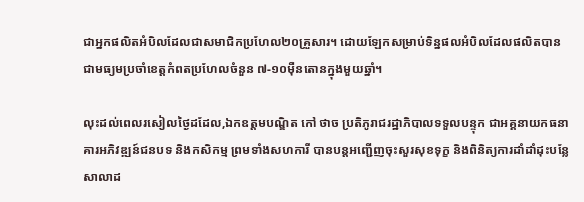ជាអ្នកផលិតអំបិលដែលជាសមាជិកប្រហែល២០គ្រួសារ។ ដោយឡែកសម្រាប់ទិន្នផលអំបិលដែលផលិតបានជាមធ្យមប្រចាំខេត្តកំពតប្រហែលចំនួន ៧-១០ម៉ឺនតោនក្នុងមួយឆ្នាំ។

លុះដល់ពេលរសៀលថ្ងៃដដែល,ឯកឧត្តមបណ្ឌិត កៅ ថាច ប្រតិភូរាជរដ្ឋាភិបាលទទួលបន្ទុក ជាអគ្គនាយកធនាគារអភិវឌ្ឍន៍ជនបទ និងកសិកម្ម ព្រមទាំងសហការី បានបន្តអញ្ជើញចុះសួរសុខទុក្ខ និងពិនិត្យការដាំដាំដុះបន្លែសាលាដ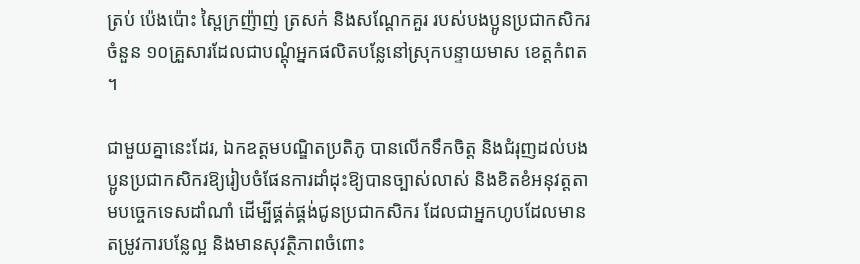ត្រប់ ប៉េងប៉ោះ ស្ពៃក្រញ៉ាញ់ ត្រសក់ និងសណ្តែកគួរ របស់បងប្អូនប្រជាកសិករចំនួន ១០គ្រួសារដែលជាបណ្តុំអ្នកផលិតបន្លែនៅស្រុកបន្ទាយមាស ខេត្តកំពត។

ជាមួយគ្នានេះដែរ, ឯកឧត្ដមបណ្ឌិតប្រតិភូ បានលើកទឹកចិត្ត និងជំរុញដល់បងប្អូនប្រជាកសិករឱ្យរៀបចំផែនការដាំដុះឱ្យបានច្បាស់លាស់ និងខិតខំអនុវត្តតាមបច្ចេកទេសដាំណាំ ដើម្បីផ្គត់ផ្គង់ជូនប្រជាកសិករ ដែលជាអ្នកហូបដែលមានតម្រូវការបន្លែល្អ និងមានសុវត្ថិភាពចំពោះ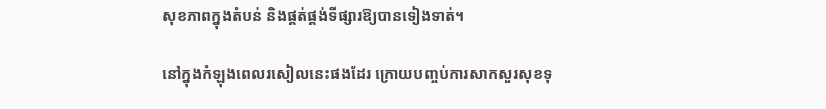សុខភាពក្នុងតំបន់ និងផ្គត់ផ្គង់ទីផ្សារឱ្យបានទៀងទាត់។

នៅក្នុងកំឡុងពេលរសៀលនេះផងដែរ ក្រោយបញ្ចប់ការសាកសួរសុខទុ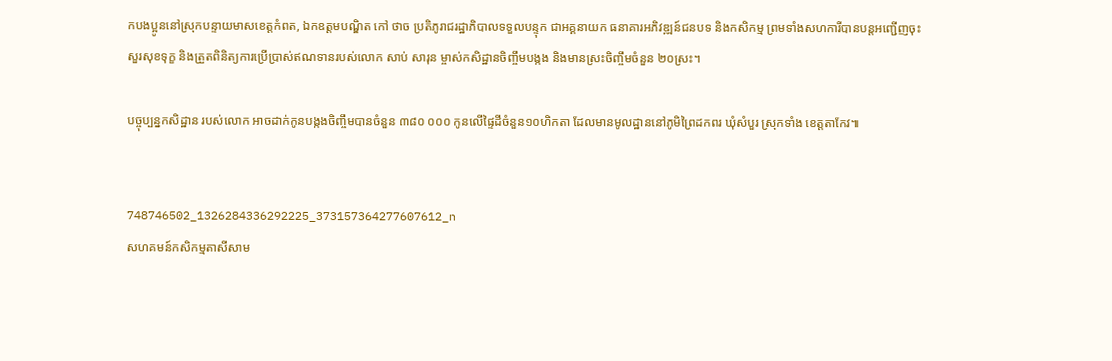កបងប្អូននៅស្រុកបន្ទាយមាសខេត្តកំពត, ឯកឧត្តមបណ្ឌិត កៅ ថាច ប្រតិភូរាជរដ្ឋាភិបាលទទួលបន្ទុក ជាអគ្គនាយក ធនាគារអភិវឌ្ឍន៍ជនបទ និងកសិកម្ម ព្រមទាំងសហការីបានបន្តអញ្ជើញចុះសួរសុខទុក្ខ និងត្រួតពិនិត្យការប្រើប្រាស់ឥណទានរបស់លោក សាប់ សារុន ម្ចាស់កសិដ្ឋានចិញ្ចឹមបង្កង និងមានស្រះចិញ្ចឹមចំនួន ២០ស្រះ។

បច្ចុប្បន្នកសិដ្ឋាន របស់លោក អាចដាក់កូនបង្កងចិញ្ចឹមបានចំនួន ៣៨០ ០០០ កូនលើផ្ទៃដីចំនួន១០ហិកតា ដែលមានមូលដ្ឋាននៅភូមិព្រៃដកពរ ឃុំសំបួរ ស្រុកទាំង ខេត្តតាកែវ៕


748746502_1326284336292225_373157364277607612_n
សហគមន៍កសិកម្មតាសីសាម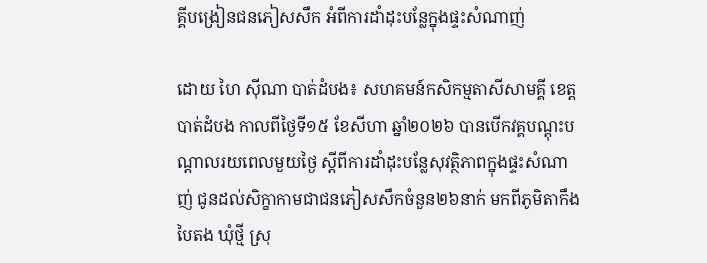គ្គីបង្រៀនជនភៀសសឹក អំពីការដាំដុះបន្លែក្នុងផ្ទះសំណាញ់

ដោយ ហៃ ស៊ីណា បាត់ដំបង៖ សហគមន៍កសិកម្មតាសីសាមគ្គី ខេត្តបាត់ដំបង កាលពីថ្ងៃទី១៥ ខែសីហា ឆ្នាំ២០២៦ បានបើកវគ្គបណ្តុះបណ្តាលរយពេលមួយថ្ងៃ ស្តីពីការដាំដុះបន្លែសុវត្ថិភាពក្នុងផ្ទះសំណាញ់ ជូនដល់សិក្ខាកាមជាជនភៀសសឹកចំនួន២៦នាក់ មកពីភូមិតាកឹងបៃតង ឃុំថ្មី ស្រុ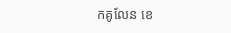កគូលែន ខេ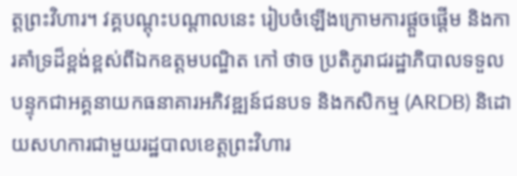ត្តព្រះវិហារ។ វគ្គបណ្ដុះបណ្ដាលនេះ រៀបចំឡើងក្រោមការផ្ដួចផ្ដើម និងការគាំទ្រដ៏ខ្ពង់ខ្ពស់ពីឯកឧត្ដមបណ្ឌិត កៅ ថាច ប្រតិភូរាជរដ្ឋាភិបាលទទួលបន្ទុកជាអគ្គនាយកធនាគារអភិវឌ្ឍន៍ជនបទ និងកសិកម្ម (ARDB) និដោយសហការជាមួយរដ្ឋបាលខេត្តព្រះវិហារ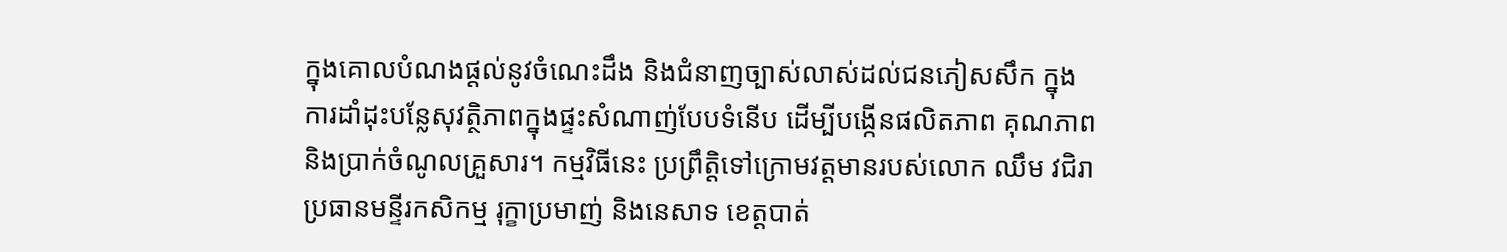ក្នុងគោលបំណងផ្ដល់នូវចំណេះដឹង និងជំនាញច្បាស់លាស់ដល់ជនភៀសសឹក ក្នុងការដាំដុះបន្លែសុវត្ថិភាពក្នុងផ្ទះសំណាញ់បែបទំនើប ដើម្បីបង្កើនផលិតភាព គុណភាព និងប្រាក់ចំណូលគ្រួសារ។ កម្មវិធីនេះ ប្រព្រឹត្តិទៅក្រោមវត្តមានរបស់លោក ឈឹម វជិរា ប្រធានមន្ទីរកសិកម្ម រុក្ខាប្រមាញ់ និងនេសាទ ខេត្តបាត់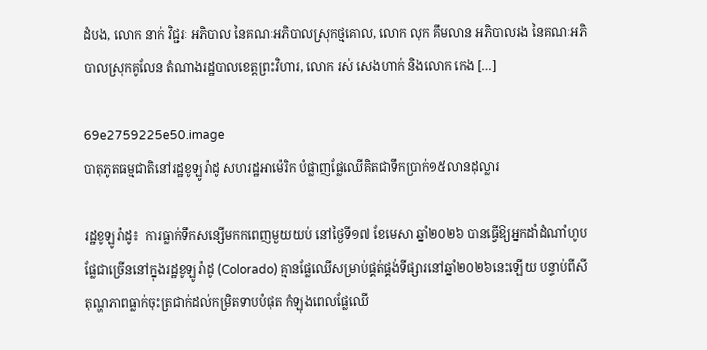ដំបង, លោក នាក់ វិជ្ជរៈ អភិបាល នៃគណៈអភិបាលស្រុកថ្មគោល, លោក លុក គឹមលាន អភិបាលរង នៃគណៈអភិបាលស្រុកគូលែន តំណាងរដ្ឋបាលខេត្តព្រះវិហារ, លោក រស់ សេងហាក់ និងលោក កេង […]

69e2759225e50.image
បាតុភូតធម្មជាតិនៅរដ្ឋខូឡូរ៉ាដូ សហរដ្ឋអាម៉េរិក បំផ្លាញផ្លែឈើគិតជាទឹកប្រាក់១៥លានដុល្លារ

រដ្ឋខូឡូរ៉ាដូ៖  ការធ្លាក់ទឹកសន្សើមកកពេញមួយយប់ នៅថ្ងៃទី១៧ ខែមេសា ឆ្នាំ២០២៦ បានធ្វើឱ្យអ្នកដាំដំណាំហូបផ្លែជាច្រើននៅក្នុងរដ្ឋខូឡូរ៉ាដូ (Colorado) គ្មានផ្លែឈើសម្រាប់ផ្គត់ផ្គង់ទីផ្សារនៅឆ្នាំ២០២៦នេះឡើយ បន្ទាប់ពីសីតុណ្ហភាពធ្លាក់ចុះត្រជាក់ដល់កម្រិតទាបបំផុត កំឡុងពេលផ្លែឈើ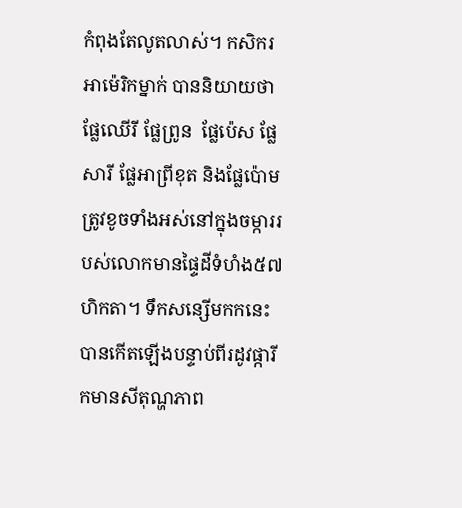កំពុងតែលូតលាស់។ កសិករអាម៉េរិកម្នាក់ បាននិយាយថា ផ្លែឈើរី ផ្លែព្រូន  ផ្លែប៉េស ផ្លែសារី ផ្លែអាព្រីខុត និងផ្លែប៉ោម ត្រូវខូចទាំងអស់នៅក្នុងចម្ការរបស់លោកមានផ្ទៃដីទំហំង៥៧ហិកតា។ ទឹកសន្សើមកកនេះបានកើតឡើងបន្ទាប់ពីរដូវផ្ការីកមានសីតុណ្ហភាព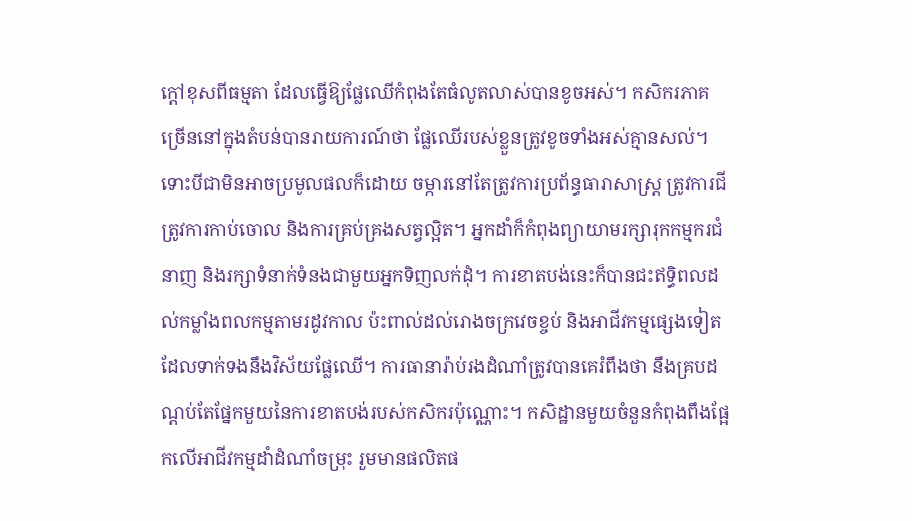ក្តៅខុសពីធម្មតា ដែលធ្វើឱ្យផ្លែឈើកំពុងតែធំលូតលាស់បានខូចអស់។ កសិករភាគច្រើននៅក្នុងតំបន់បានរាយការណ៍ថា ផ្លែឈើរបស់ខ្លួនត្រូវខូចទាំងអស់គ្មានសល់។ ទោះបីជាមិនអាចប្រមូលផលក៏ដោយ ចម្ការនៅតែត្រូវការប្រព័ន្ធធារាសាស្រ្ត ត្រូវការជី ត្រូវការកាប់ចោល និងការគ្រប់គ្រងសត្វល្អិត។ អ្នកដាំក៏កំពុងព្យាយាមរក្សារុកកម្មករជំនាញ និងរក្សាទំនាក់ទំនងជាមួយអ្នកទិញលក់ដុំ។ ការខាតបង់នេះក៏បានជះឥទ្ធិពលដល់កម្លាំងពលកម្មតាមរដូវកាល ប៉ះពាល់ដល់រោងចក្រវេចខ្ចប់ និងអាជីវកម្មផ្សេងទៀត ដែលទាក់ទងនឹងវិស័យផ្លែឈើ។ ការធានារ៉ាប់រងដំណាំត្រូវបានគេរំពឹងថា នឹងគ្របដណ្តប់តែផ្នែកមួយនៃការខាតបង់របស់កសិករប៉ុណ្ណោះ។ កសិដ្ឋានមួយចំនួនកំពុងពឹងផ្អែកលើអាជីវកម្មដាំដំណាំចម្រុះ រួមមានផលិតផ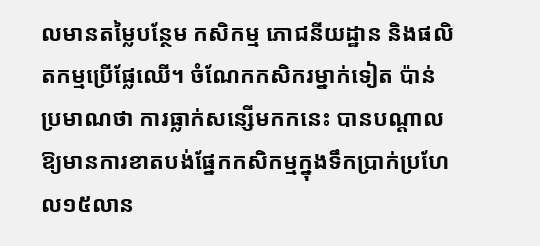លមានតម្លៃបន្ថែម កសិកម្ម ភោជនីយដ្ឋាន និងផលិតកម្មប្រើផ្លែឈើ។ ចំណែកកសិករម្នាក់ទៀត ប៉ាន់ប្រមាណថា ការធ្លាក់សន្សើមកកនេះ បានបណ្តាលឱ្យមានការខាតបង់ផ្នែកកសិកម្មក្នុងទឹកប្រាក់ប្រហែល១៥លាន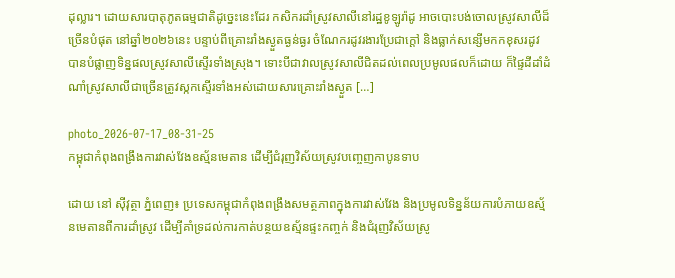ដុល្លារ។ ដោយសារបាតុភូតធម្មជាតិដូច្នេះនេះដែរ កសិករដាំស្រូវសាលីនៅរដ្ឋខូឡូរ៉ាដូ អាចបោះបង់ចោលស្រូវសាលីដ៏ច្រើនបំផុត នៅឆ្នាំ២០២៦នេះ បន្ទាប់ពីគ្រោះរាំងស្ងួតធ្ងន់ធ្ងរ ចំណែករដូវរងារប្រែជាក្តៅ និងធ្លាក់សន្សើមកកខុសរដូវ បានបំផ្លាញទិន្នផលស្រូវសាលីស្ទើរទាំងស្រុង។ ទោះបីជាវាលស្រូវសាលីជិតដល់ពេលប្រមូលផលក៏ដោយ ក៏ផ្ទៃដីដាំដំណាំស្រូវសាលីជាច្រើនត្រូវស្កកស្ទើរទាំងអស់ដោយសារគ្រោះរាំងស្ងួត […]

photo_2026-07-17_08-31-25
កម្ពុជាកំពុងពង្រឹងការវាស់វែងឧស្ម័នមេតាន ដើម្បីជំរុញវិស័យស្រូវបញ្ចេញកាបូនទាប

ដោយ នៅ ស៊ីវុត្ថា ភ្នំពេញ៖ ប្រទេសកម្ពុជាកំពុងពង្រឹងសមត្ថភាពក្នុងការវាស់វែង និងប្រមូលទិន្នន័យការបំភាយឧស្ម័នមេតានពីការដាំស្រូវ ដើម្បីគាំទ្រដល់ការកាត់បន្ថយឧស្ម័នផ្ទះកញ្ចក់ និងជំរុញវិស័យស្រូ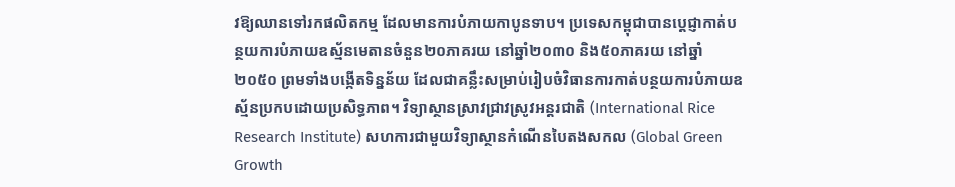វឱ្យឈានទៅរកផលិតកម្ម ដែលមានការបំភាយកាបូនទាប។ ប្រទេសកម្ពុជាបានប្តេជ្ញាកាត់បន្ថយការបំភាយឧស្ម័នមេតានចំនួន២០ភាគរយ នៅឆ្នាំ២០៣០ និង៥០ភាគរយ នៅឆ្នាំ២០៥០ ព្រមទាំងបង្កើតទិន្នន័យ ដែលជាគន្លឹះសម្រាប់រៀបចំវិធានការកាត់បន្ថយការបំភាយឧស្ម័នប្រកបដោយប្រសិទ្ធភាព។ វិទ្យាស្ថានស្រាវជ្រាវស្រូវអន្តរជាតិ (International Rice Research Institute) សហការជាមួយវិទ្យាស្ថានកំណើនបៃតងសកល (Global Green Growth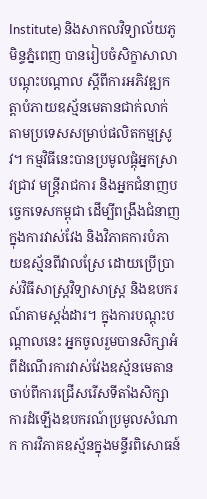Institute) និងសាកលវិទ្យាល័យភូមិន្ទភ្នំពេញ បានរៀបចំសិក្ខាសាលាបណ្តុះបណ្តាល ស្តីពីការអភិវឌ្ឍកត្តាបំភាយឧស្ម័នមេតានជាក់លាក់តាមប្រទេសសម្រាប់ផលិតកម្មស្រូវ។ កម្មវិធីនេះបានប្រមូលផ្តុំអ្នកស្រាវជ្រាវ មន្ត្រីរាជការ និងអ្នកជំនាញបច្ចេកទេសកម្ពុជា ដើម្បីពង្រឹងជំនាញក្នុងការវាស់វែង និងវិភាគការបំភាយឧស្ម័នពីវាលស្រែ ដោយប្រើប្រាស់វិធីសាស្ត្រវិទ្យាសាស្ត្រ និងឧបករណ៍តាមស្តង់ដារ។ ក្នុងការបណ្តុះបណ្តាលនេះ អ្នកចូលរួមបានសិក្សាអំពីដំណើរការវាស់វែងឧស្ម័នមេតាន ចាប់ពីការជ្រើសរើសទីតាំងសិក្សា ការដំឡើងឧបករណ៍ប្រមូលសំណាក ការវិភាគឧស្ម័នក្នុងមន្ទីរពិសោធន៍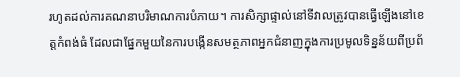រហូតដល់ការគណនាបរិមាណការបំភាយ។ ការសិក្សាផ្ទាល់នៅទីវាលត្រូវបានធ្វើឡើងនៅខេត្តកំពង់ធំ ដែលជាផ្នែកមួយនៃការបង្កើនសមត្ថភាពអ្នកជំនាញក្នុងការប្រមូលទិន្នន័យពីប្រព័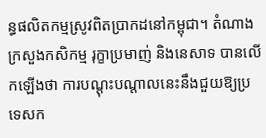ន្ធផលិតកម្មស្រូវពិតប្រាកដនៅកម្ពុជា។ តំណាងក្រសួងកសិកម្ម រុក្ខាប្រមាញ់ និងនេសាទ បានលើកឡើងថា ការបណ្តុះបណ្តាលនេះនឹងជួយឱ្យប្រទេសក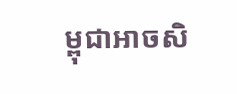ម្ពុជាអាចសិ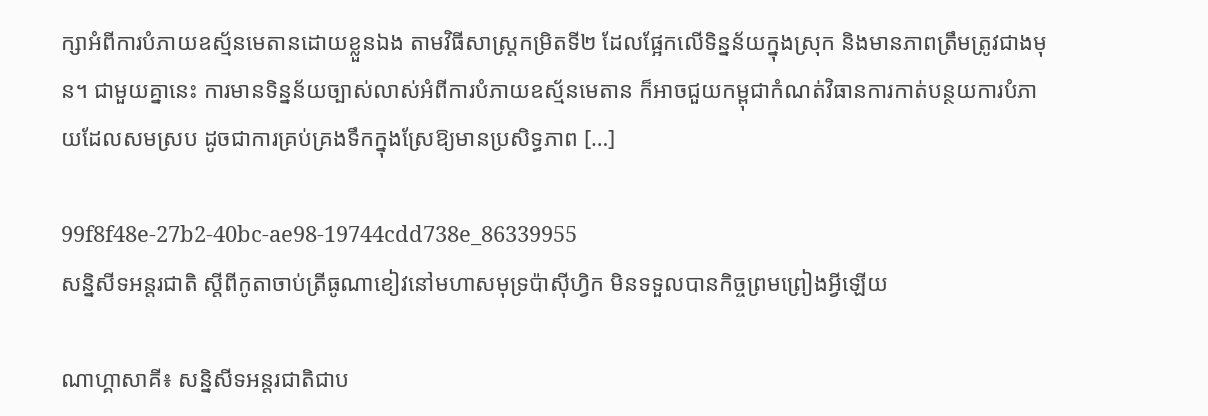ក្សាអំពីការបំភាយឧស្ម័នមេតានដោយខ្លួនឯង តាមវិធីសាស្ត្រកម្រិតទី២ ដែលផ្អែកលើទិន្នន័យក្នុងស្រុក និងមានភាពត្រឹមត្រូវជាងមុន។ ជាមួយគ្នានេះ ការមានទិន្នន័យច្បាស់លាស់អំពីការបំភាយឧស្ម័នមេតាន ក៏អាចជួយកម្ពុជាកំណត់វិធានការកាត់បន្ថយការបំភាយដែលសមស្រប ដូចជាការគ្រប់គ្រងទឹកក្នុងស្រែឱ្យមានប្រសិទ្ធភាព […]

99f8f48e-27b2-40bc-ae98-19744cdd738e_86339955
សន្និសីទអន្តរជាតិ ស្តីពីកូតាចាប់ត្រីធូណាខៀវនៅមហាសមុទ្រប៉ាស៊ីហ្វិក មិនទទួលបានកិច្ចព្រមព្រៀងអ្វីឡើយ

ណាហ្គាសាគី៖ សន្និសីទអន្តរជាតិជាប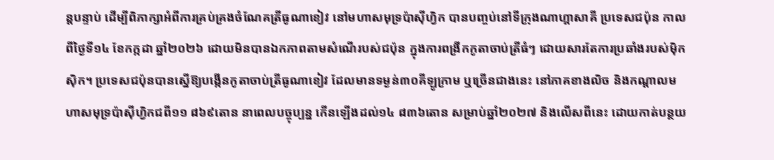ន្តបន្ទាប់ ដើម្បីពិភាក្សាអំពីការគ្រប់គ្រងចំណែគត្រីធូណាខៀវ នៅមហាសមុទ្រប៉ាស៊ីហ្វិក បានបញ្ចប់នៅទីក្រុងណាហ្គាសាគី ប្រទេសជប៉ុន កាលពីថ្ងៃទី១៤ ខែកក្កដា ឆ្នាំ២០២៦ ដោយមិនបានឯកភាពតាមសំណើរបស់ជប៉ុន ក្នុងការពង្រីកកូតាចាប់ត្រីធំៗ ដោយសារតែការប្រឆាំងរបស់ម៉ិកស៊ិក។ ប្រទេសជប៉ុនបានស្នើឱ្យបង្កើនកូតាចាប់ត្រីធូណាខៀវ ដែលមានទម្ងន់៣០គីឡូក្រាម ឬច្រើនជាងនេះ នៅភាគខាងលិច និងកណ្តាលមហាសមុទ្រប៉ាស៊ីហ្វិកជពី១១ ៨៦៩តោន នាពេលបច្ចុប្បន្ន កើនឡើងដល់១៤ ៨៣៦តោន សម្រាប់ឆ្នាំ២០២៧ និងលើសពីនេះ ដោយកាត់បន្ថយ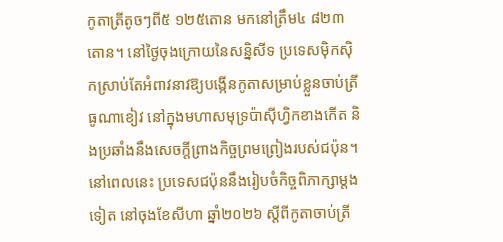កូតាត្រីតូចៗពី៥ ១២៥តោន មកនៅត្រឹម៤ ៨២៣តោន។ នៅថ្ងៃចុងក្រោយនៃសន្និសីទ ប្រទេសម៉ិកស៊ិកស្រាប់តែអំពាវនាវឱ្យបង្កើនកូតាសម្រាប់ខ្លួនចាប់ត្រីធូណាខៀវ នៅក្នុងមហាសមុទ្រប៉ាស៊ីហ្វិកខាងកើត និងប្រឆាំងនឹងសេចក្តីព្រាងកិច្ចព្រមព្រៀងរបស់ជប៉ុន។ នៅពេលនេះ ប្រទេសជប៉ុននឹងរៀបចំកិច្ចពិភាក្សាម្តងទៀត នៅចុងខែសីហា ឆ្នាំ២០២៦ ស្តីពីកូតាចាប់ត្រី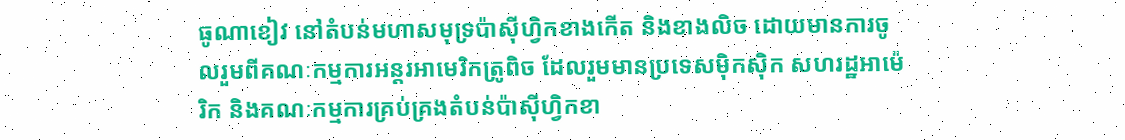ធូណាខៀវ នៅតំបន់មហាសមុទ្រប៉ាស៊ីហ្វិកខាងកើត និងខាងលិច ដោយមានការចូលរួមពីគណៈកម្មការអន្តរអាមេរិកត្រូពិច ដែលរួមមានប្រទេសម៉ិកស៊ិក សហរដ្ឋអាម៉េរិក និងគណៈកម្មការគ្រប់គ្រងតំបន់ប៉ាស៊ីហ្វិកខា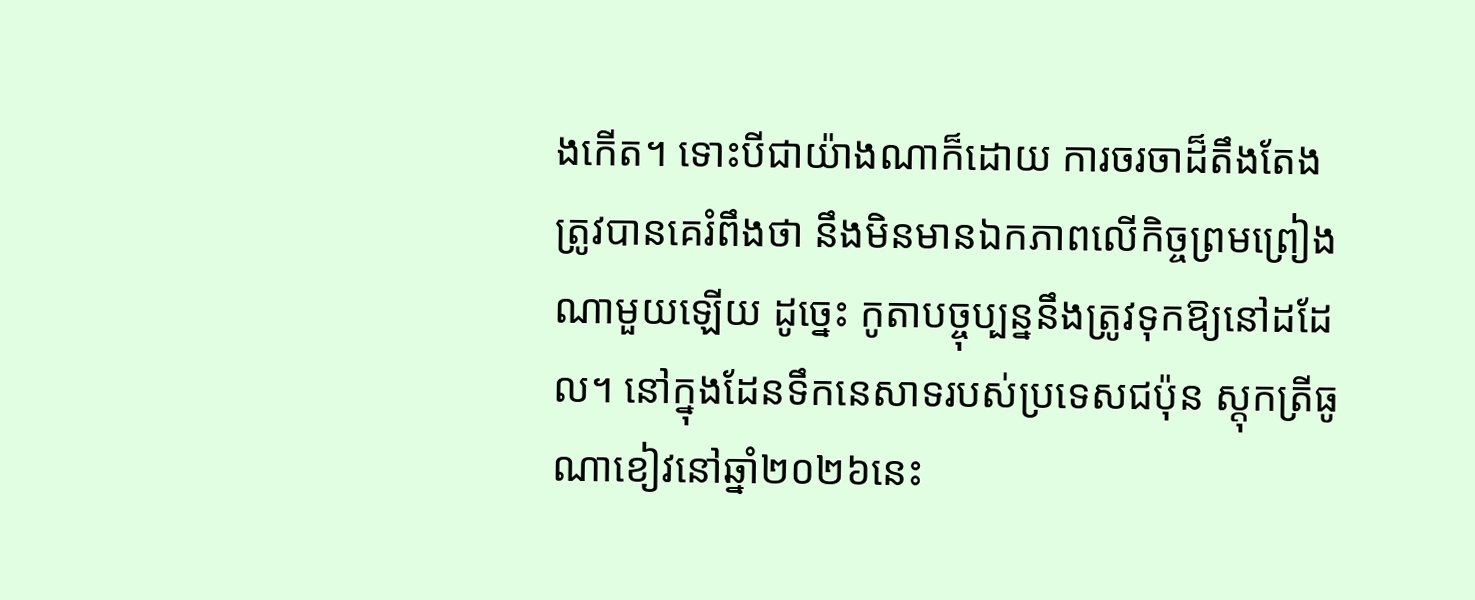ងកើត។ ទោះបីជាយ៉ាងណាក៏ដោយ ការចរចាដ៏តឹងតែងត្រូវបានគេរំពឹងថា នឹងមិនមានឯកភាពលើកិច្ចព្រមព្រៀងណាមួយឡើយ ដូច្នេះ កូតាបច្ចុប្បន្ននឹងត្រូវទុកឱ្យនៅដដែល។ នៅក្នុងដែនទឹកនេសាទរបស់ប្រទេសជប៉ុន ស្តុកត្រីធូណាខៀវនៅឆ្នាំ២០២៦នេះ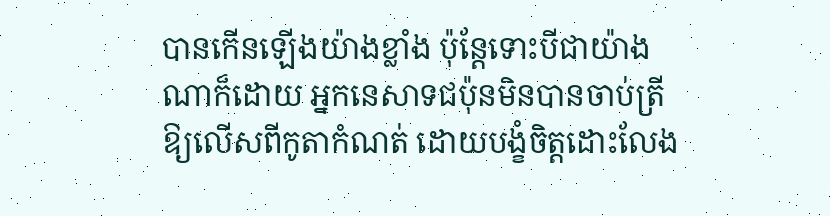បានកើនឡើងយ៉ាងខ្លាំង ប៉ុន្តែទោះបីជាយ៉ាងណាក៏ដោយ អ្នកនេសាទជប៉ុនមិនបានចាប់ត្រីឱ្យលើសពីកូតាកំណត់ ដោយបង្ខំចិត្តដោះលែង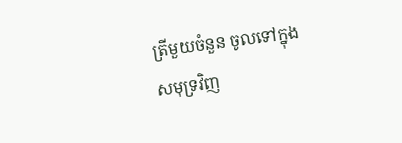ត្រីមួយចំនួន ចូលទៅក្នុងសមុទ្រវិញ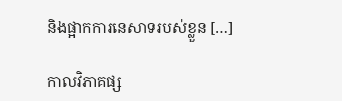និងផ្អាកការនេសាទរបស់ខ្លួន […]

កាលវិភាគផ្ស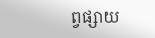ព្វផ្សាយ